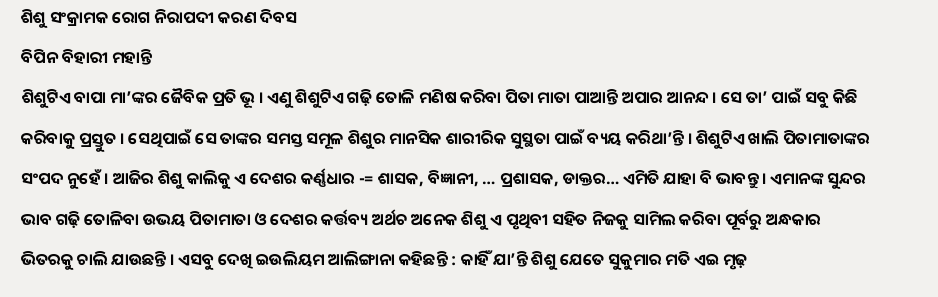ଶିଶୁ ସଂକ୍ରାମକ ରୋଗ ନିରାପଦୀ କରଣ ଦିବସ
ବିପିନ ବିହାରୀ ମହାନ୍ତି
ଶିଶୁଟିଏ ବାପା ମା’ଙ୍କର ଜୈବିକ ପ୍ରତି ଭୂ । ଏଣୁ ଶିଶୁଟିଏ ଗଢ଼ି ତୋଳି ମଣିଷ କରିବା ପିତା ମାତା ପାଆନ୍ତି ଅପାର ଆନନ୍ଦ । ସେ ତା’ ପାଇଁ ସବୁ କିଛି କରିବାକୁ ପ୍ରସ୍ତୁତ । ସେଥିପାଇଁ ସେ ତାଙ୍କର ସମସ୍ତ ସମୂଳ ଶିଶୁର ମାନସିକ ଶାରୀରିକ ସୁସ୍ଥତା ପାଇଁ ବ୍ୟୟ କରିଥା’ନ୍ତି । ଶିଶୁଟିଏ ଖାଲି ପିତାମାତାଙ୍କର ସଂପଦ ନୁହେଁ । ଆଜିର ଶିଶୁ କାଲିକୁ ଏ ଦେଶର କର୍ଣ୍ଣଧାର -= ଶାସକ, ବିଜ୍ଞାନୀ, … ପ୍ରଶାସକ, ଡାକ୍ତର… ଏମିତି ଯାହା ବି ଭାବନ୍ତୁ । ଏମାନଙ୍କ ସୁନ୍ଦର ଭାବ ଗଢ଼ି ତୋଳିବା ଉଭୟ ପିତାମାତା ଓ ଦେଶର କର୍ତ୍ତବ୍ୟ ଅର୍ଥଚ ଅନେକ ଶିଶୁ ଏ ପୃଥିବୀ ସହିତ ନିଜକୁ ସାମିଲ କରିବା ପୂର୍ବରୁ ଅନ୍ଧକାର ଭିତରକୁ ଚାଲି ଯାଉଛନ୍ତି । ଏସବୁ ଦେଖି ଇଉଲିୟମ ଆଲିଙ୍ଗାନା କହିଛନ୍ତି : କାହିଁ ଯା’ନ୍ତି ଶିଶୁ ଯେତେ ସୁକୁମାର ମତି ଏଇ ମୃଢ଼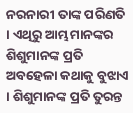ନରନାରୀ ତାଙ୍କ ପରିଣତି । ଏଥିରୁ ଆମ୍ଭମାନଙ୍କର ଶିଶୁମାନଙ୍କ ପ୍ରତି ଅବହେଳା କଥାକୁ ବୁଝାଏ । ଶିଶୁମାନଙ୍କ ପ୍ରତି ତୁରନ୍ତ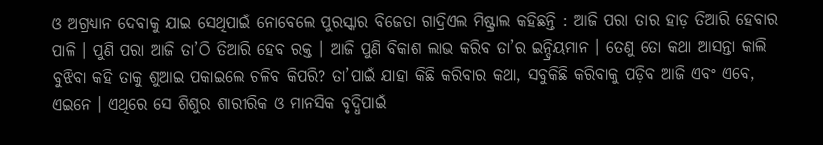ଓ ଅଗ୍ରଧ୍ୟାନ ଦେବାକୁ ଯାଇ ସେଥିପାଇଁ ନୋବେଲେ ପୁରସ୍କାର ବିଜେତା ଗାଦ୍ରିଏଲ ମିଷ୍ଟ୍ରାଲ କହିଛନ୍ତି : ଆଜି ପରା ତାର ହାଡ଼ ତିଆରି ହେବାର ପାଳି । ପୁଣି ପରା ଆଜି ତା’ଠି ତିଆରି ହେବ ରକ୍ତ । ଆଜି ପୁଣି ବିକାଶ ଲାଭ କରିବ ତା’ର ଇନ୍ଦ୍ରିୟମାନ । ତେଣୁ ତୋ କଥା ଆସନ୍ତା କାଲି ବୁଝିବା କହି ତାକୁ ଶୁଆଇ ପକାଇଲେ ଚଳିବ କିପରି? ତା’ପାଇଁ ଯାହା କିଛି କରିବାର କଥା, ସବୁକିଛି କରିବାକୁ ପଡ଼ିବ ଆଜି ଏବଂ ଏବେ, ଏଇନେ । ଏଥିରେ ସେ ଶିଶୁର ଶାରୀରିକ ଓ ମାନସିକ ବୃଦ୍ଧିପାଇଁ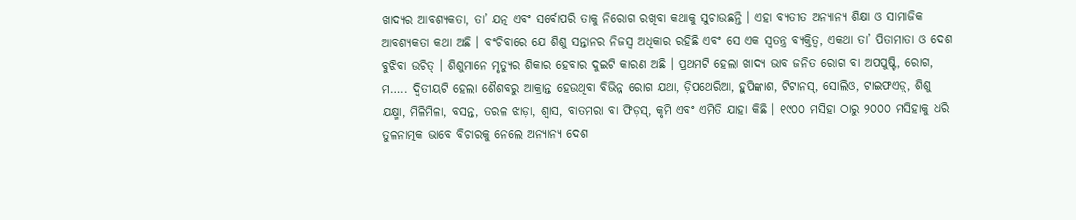ଖାଦ୍ୟର ଆବଶ୍ୟକତା, ତା’ ଯତ୍ନ ଏବଂ ସର୍ବୋପରି ତାକୁ ନିରୋଗ ରଖିବା କଥାକୁ ସୁଚାଉଛନ୍ତି । ଏହା ବ୍ୟତୀତ ଅନ୍ୟାନ୍ୟ ଶିକ୍ଷା ଓ ସାମାଜିକ ଆବଶ୍ୟକତା କଥା ଅଛି । ବଂଚିବାରେ ଯେ ଶିଶୁ ସନ୍ତାନର ନିଜସ୍ୱ ଅଧିକାର ରହିଛି ଏବଂ ସେ ଏକ ସ୍ୱତନ୍ତ୍ର ବ୍ୟକ୍ତିତ୍ୱ, ଏକଥା ତା’ ପିତାମାତା ଓ ଦେଶ ବୁଝିବା ଉଚିତ୍ । ଶିଶୁମାନେ ମୃତ୍ୟୁର ଶିକାର ହେବାର ଦୁଇଟି କାରଣ ଅଛି । ପ୍ରଥମଟି ହେଲା ଖାଦ୍ୟ ଭାବ ଜନିତ ରୋଗ ବା ଅପପୁଷ୍ଟି, ରୋଗ, ମ….. ଦ୍ୱିତୀୟଟି ହେଲା ଶୈଶବରୁ ଆକ୍ରାନ୍ତ ହେଉଥିବା ବିଭିନ୍ନ ରୋଗ ଯଥା, ଡ଼ିପଥେରିଆ, ହୁପିଙ୍କାଶ, ଟିଟାନସ୍, ସୋଲିଓ, ଟାଇଫଏଡ଼୍, ଶିଶୁ ଯକ୍ଷ୍ମା, ମିଳିମିଳା, ବସନ୍ତ, ତରଳ ଝାଡ଼ା, ଶ୍ୱାସ, ବାତମରା ବା ଫିଡ଼ସ୍, କୃମି ଏବଂ ଏମିତି ଯାହା କିଛି । ୧୯୦୦ ମସିହା ଠାରୁ ୨୦୦୦ ମସିହାକୁ ଧରି ତୁଳନାତ୍ମକ ଭାବେ ବିଚାରକୁ ନେଲେ ଅନ୍ୟାନ୍ୟ ଦେଶ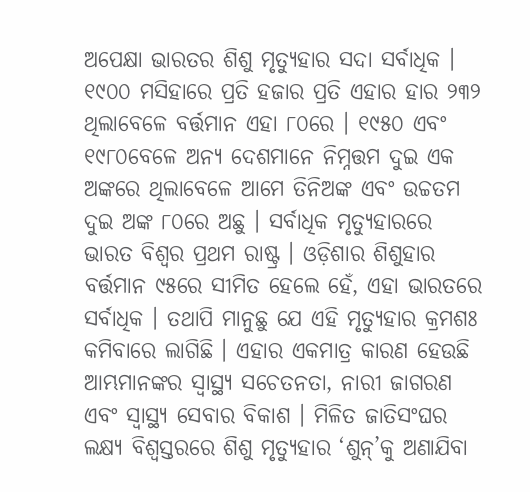ଅପେକ୍ଷା ଭାରତର ଶିଶୁ ମୃତ୍ୟୁହାର ସଦା ସର୍ବାଧିକ । ୧୯୦୦ ମସିହାରେ ପ୍ରତି ହଜାର ପ୍ରତି ଏହାର ହାର ୨୩୨ ଥିଲାବେଳେ ବର୍ତ୍ତମାନ ଏହା ୮୦ରେ । ୧୯୫୦ ଏବଂ ୧୯୮୦ବେଳେ ଅନ୍ୟ ଦେଶମାନେ ନିମ୍ନତ୍ତମ ଦୁଇ ଏକ ଅଙ୍କରେ ଥିଲାବେଳେ ଆମେ ତିନିଅଙ୍କ ଏବଂ ଉଚ୍ଚତମ ଦୁଇ ଅଙ୍କ ୮୦ରେ ଅଛୁ । ସର୍ବାଧିକ ମୃତ୍ୟୁହାରରେ ଭାରତ ବିଶ୍ୱର ପ୍ରଥମ ରାଷ୍ଟ୍ର । ଓଡ଼ିଶାର ଶିଶୁହାର ବର୍ତ୍ତମାନ ୯୫ରେ ସୀମିତ ହେଲେ ହେଁ, ଏହା ଭାରତରେ ସର୍ବାଧିକ । ତଥାପି ମାନୁଛୁ ଯେ ଏହି ମୃତ୍ୟୁହାର କ୍ରମଶଃ କମିବାରେ ଲାଗିଛି । ଏହାର ଏକମାତ୍ର କାରଣ ହେଉଛି ଆମ୍ଭମାନଙ୍କର ସ୍ୱାସ୍ଥ୍ୟ ସଚେତନତା, ନାରୀ ଜାଗରଣ ଏବଂ ସ୍ୱାସ୍ଥ୍ୟ ସେବାର ବିକାଶ । ମିଳିତ ଜାତିସଂଘର ଲକ୍ଷ୍ୟ ବିଶ୍ୱସ୍ତରରେ ଶିଶୁ ମୃତ୍ୟୁହାର ‘ଶୁନ୍’କୁ ଅଣାଯିବା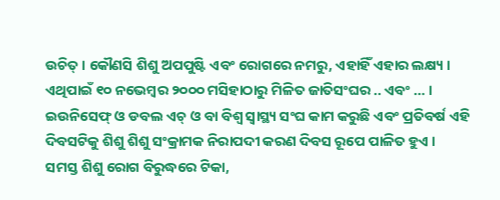ଉଚିତ୍ । କୌଣସି ଶିଶୁ ଅପପୁଷ୍ଟି ଏବଂ ରୋଗରେ ନମରୁ, ଏହାହିଁ ଏହାର ଲକ୍ଷ୍ୟ । ଏଥିପାଇଁ ୧୦ ନଭେମ୍ବର ୨୦୦୦ ମସିହାଠାରୁ ମିଳିତ ଜାତିସଂଘର .. ଏବଂ … । ଇଉନିସେଫ୍ ଓ ଡବଲ ଏଚ୍ ଓ ବା ବିଶ୍ୱ ସ୍ୱାସ୍ଥ୍ୟ ସଂଘ କାମ କରୁଛି ଏବଂ ପ୍ରତିବର୍ଷ ଏହି ଦିବସଟିକୁ ଶିଶୁ ଶିଶୁ ସଂକ୍ରାମକ ନିରାପଦୀ କରଣ ଦିବସ ରୂପେ ପାଳିତ ହୁଏ । ସମସ୍ତ ଶିଶୁ ରୋଗ ବିରୁଦ୍ଧରେ ଟିକା,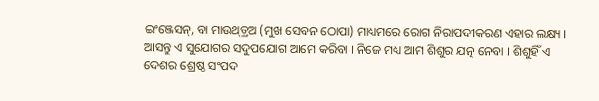ଇଂଞ୍ଜେସନ୍, ବା ମାଉଥ୍ଡ଼୍ରଅ (ମୁଖ ସେବନ ଠୋପା) ମାଧ୍ୟମରେ ରୋଗ ନିରାପଦୀକରଣ ଏହାର ଲକ୍ଷ୍ୟ । ଆସନ୍ତୁ ଏ ସୁଯୋଗର ସଦୁପଯୋଗ ଆମେ କରିବା । ନିଜେ ମଧ୍ୟ ଆମ ଶିଶୁର ଯତ୍ନ ନେବା । ଶିଶୁହିଁ ଏ ଦେଶର ଶ୍ରେଷ୍ଠ ସଂପଦ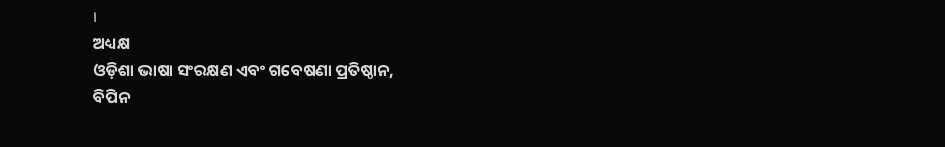।
ଅଧ୍ୟକ୍ଷ
ଓଡ଼ିଶା ଭାଷା ସଂରକ୍ଷଣ ଏବଂ ଗବେଷଣା ପ୍ରତିଷ୍ଠାନ,
ବିପିନ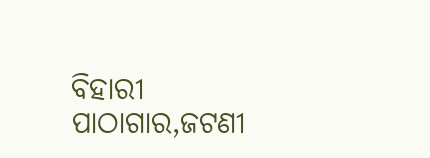ବିହାରୀ ପାଠାଗାର,ଜଟଣୀ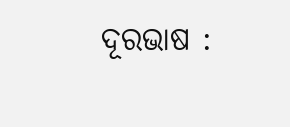ଦୂରଭାଷ :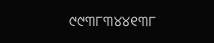୯୯୩୮୩୪୪୧୩୮